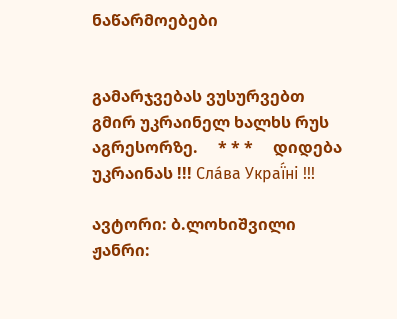ნაწარმოებები


გამარჯვებას ვუსურვებთ გმირ უკრაინელ ხალხს რუს აგრესორზე.     * * *     დიდება უკრაინას !!! Сла́ва Украї́ні !!!

ავტორი: ბ.ლოხიშვილი
ჟანრი: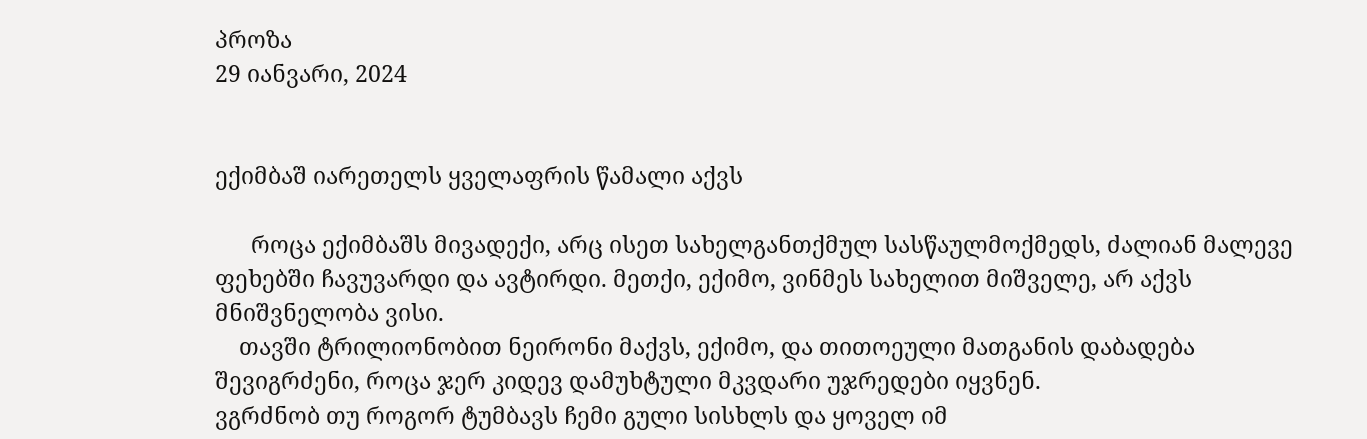პროზა
29 იანვარი, 2024


ექიმბაშ იარეთელს ყველაფრის წამალი აქვს

      როცა ექიმბაშს მივადექი, არც ისეთ სახელგანთქმულ სასწაულმოქმედს, ძალიან მალევე ფეხებში ჩავუვარდი და ავტირდი. მეთქი, ექიმო, ვინმეს სახელით მიშველე, არ აქვს მნიშვნელობა ვისი.
    თავში ტრილიონობით ნეირონი მაქვს, ექიმო, და თითოეული მათგანის დაბადება შევიგრძენი, როცა ჯერ კიდევ დამუხტული მკვდარი უჯრედები იყვნენ.
ვგრძნობ თუ როგორ ტუმბავს ჩემი გული სისხლს და ყოველ იმ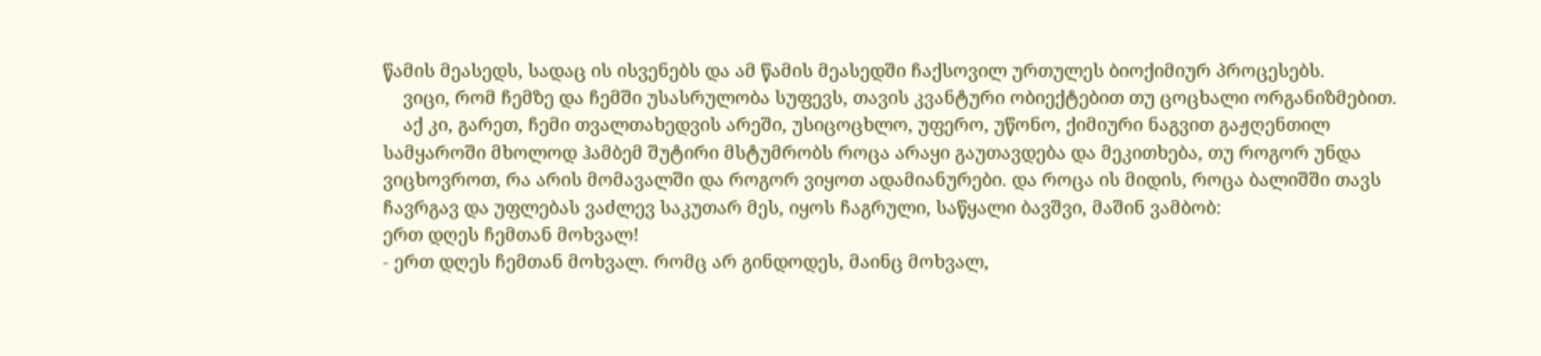წამის მეასედს, სადაც ის ისვენებს და ამ წამის მეასედში ჩაქსოვილ ურთულეს ბიოქიმიურ პროცესებს.
    ვიცი, რომ ჩემზე და ჩემში უსასრულობა სუფევს, თავის კვანტური ობიექტებით თუ ცოცხალი ორგანიზმებით.
    აქ კი, გარეთ, ჩემი თვალთახედვის არეში, უსიცოცხლო, უფერო, უწონო, ქიმიური ნაგვით გაჟღენთილ სამყაროში მხოლოდ ჰამბემ შუტირი მსტუმრობს როცა არაყი გაუთავდება და მეკითხება, თუ როგორ უნდა ვიცხოვროთ, რა არის მომავალში და როგორ ვიყოთ ადამიანურები. და როცა ის მიდის, როცა ბალიშში თავს ჩავრგავ და უფლებას ვაძლევ საკუთარ მეს, იყოს ჩაგრული, საწყალი ბავშვი, მაშინ ვამბობ:
ერთ დღეს ჩემთან მოხვალ!
- ერთ დღეს ჩემთან მოხვალ. რომც არ გინდოდეს, მაინც მოხვალ,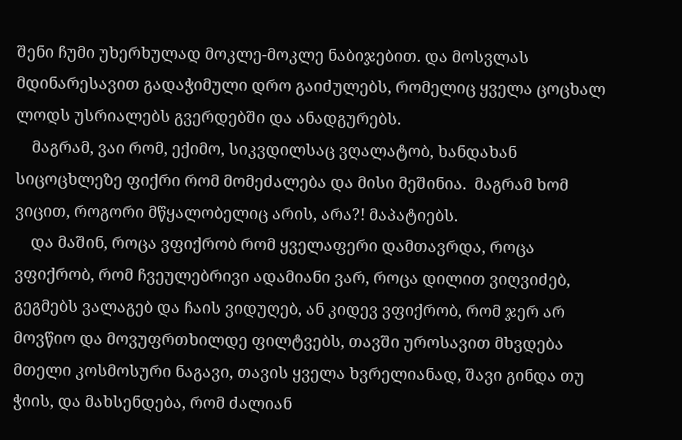შენი ჩუმი უხერხულად მოკლე-მოკლე ნაბიჯებით. და მოსვლას მდინარესავით გადაჭიმული დრო გაიძულებს, რომელიც ყველა ცოცხალ ლოდს უსრიალებს გვერდებში და ანადგურებს.
    მაგრამ, ვაი რომ, ექიმო, სიკვდილსაც ვღალატობ, ხანდახან სიცოცხლეზე ფიქრი რომ მომეძალება და მისი მეშინია.  მაგრამ ხომ ვიცით, როგორი მწყალობელიც არის, არა?! მაპატიებს.
    და მაშინ, როცა ვფიქრობ რომ ყველაფერი დამთავრდა, როცა ვფიქრობ, რომ ჩვეულებრივი ადამიანი ვარ, როცა დილით ვიღვიძებ, გეგმებს ვალაგებ და ჩაის ვიდუღებ, ან კიდევ ვფიქრობ, რომ ჯერ არ მოვწიო და მოვუფრთხილდე ფილტვებს, თავში უროსავით მხვდება მთელი კოსმოსური ნაგავი, თავის ყველა ხვრელიანად, შავი გინდა თუ ჭიის, და მახსენდება, რომ ძალიან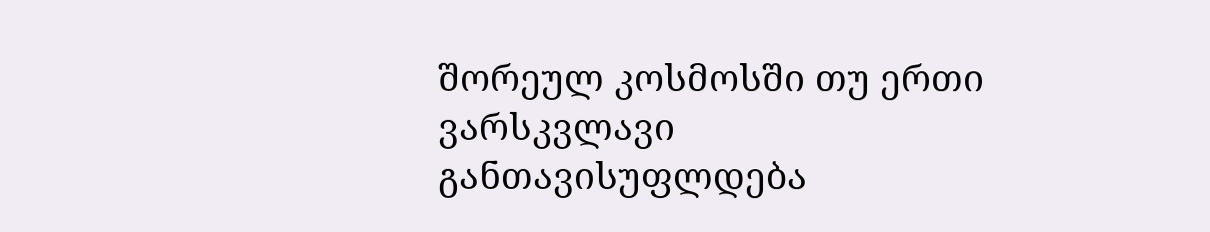შორეულ კოსმოსში თუ ერთი ვარსკვლავი განთავისუფლდება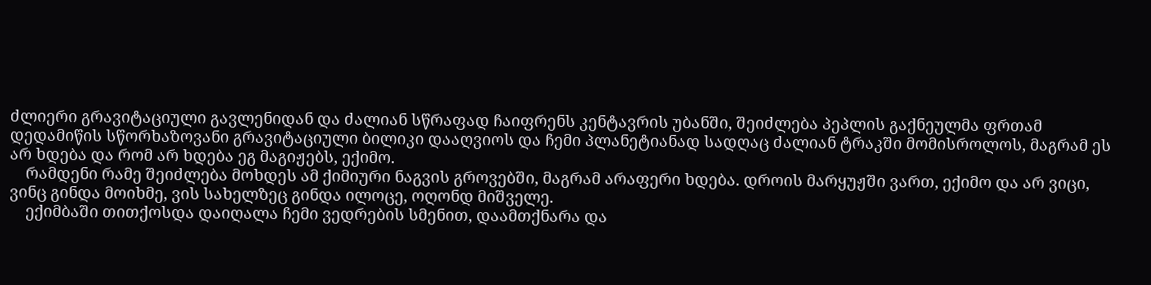ძლიერი გრავიტაციული გავლენიდან და ძალიან სწრაფად ჩაიფრენს კენტავრის უბანში, შეიძლება პეპლის გაქნეულმა ფრთამ დედამიწის სწორხაზოვანი გრავიტაციული ბილიკი დააღვიოს და ჩემი პლანეტიანად სადღაც ძალიან ტრაკში მომისროლოს, მაგრამ ეს არ ხდება და რომ არ ხდება ეგ მაგიჟებს, ექიმო.
    რამდენი რამე შეიძლება მოხდეს ამ ქიმიური ნაგვის გროვებში, მაგრამ არაფერი ხდება. დროის მარყუჟში ვართ, ექიმო და არ ვიცი, ვინც გინდა მოიხმე, ვის სახელზეც გინდა ილოცე, ოღონდ მიშველე.
    ექიმბაში თითქოსდა დაიღალა ჩემი ვედრების სმენით, დაამთქნარა და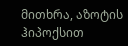მითხრა, აზოტის ჰიპოქსით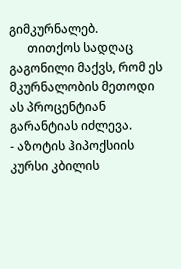გიმკურნალებ.
      თითქოს სადღაც გაგონილი მაქვს, რომ ეს მკურნალობის მეთოდი ას პროცენტიან გარანტიას იძლევა.
- აზოტის ჰიპოქსიის კურსი კბილის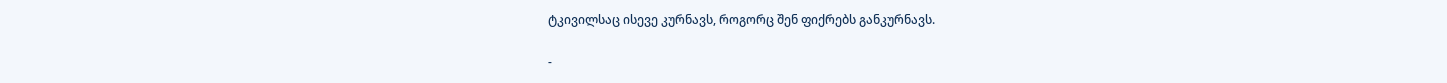ტკივილსაც ისევე კურნავს, როგორც შენ ფიქრებს განკურნავს.

-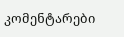კომენტარები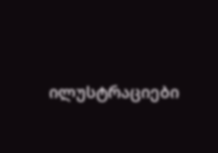ილუსტრაციები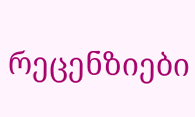რეცენზიები